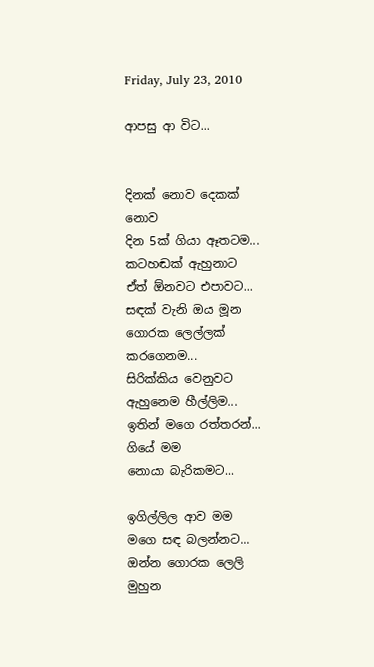Friday, July 23, 2010

ආපසු ආ විට...


දිනක් නොව දෙකක් නොව
දින 5ක් ගියා ඈතටම...
කටහඬක් ඇහුනාට
ඒත් ඕනවට එපාවට...
සඳක් වැනි ඔය මූන
ගොරක ලෙල්ලක් කරගෙනම...
සිරික්කිය වෙනුවට
ඇහුනෙම හීල්ලිම...
ඉතින් මගෙ රත්තරන්...
ගියේ මම
නොයා බැරිකමට...

ඉගිල්ලිල ආව මම
මගෙ සඳ බලන්නට...
ඔන්න ගොරක ලෙලි මුහුන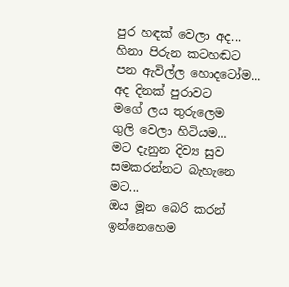පුර හඳක් වෙලා අද...
හිනා පිරුන කටහඬට
පන ඇවිල්ල හොදටෝම...
අද දිනක් පුරාවට
මගේ ලය තුරුලෙම
ගුලි වෙලා හිටියම...
මට දැනුන දිව්‍ය සුව
සමකරන්නට බැහැනෙ මට...
ඔය මූන බෙරි කරන්
ඉන්නෙහෙම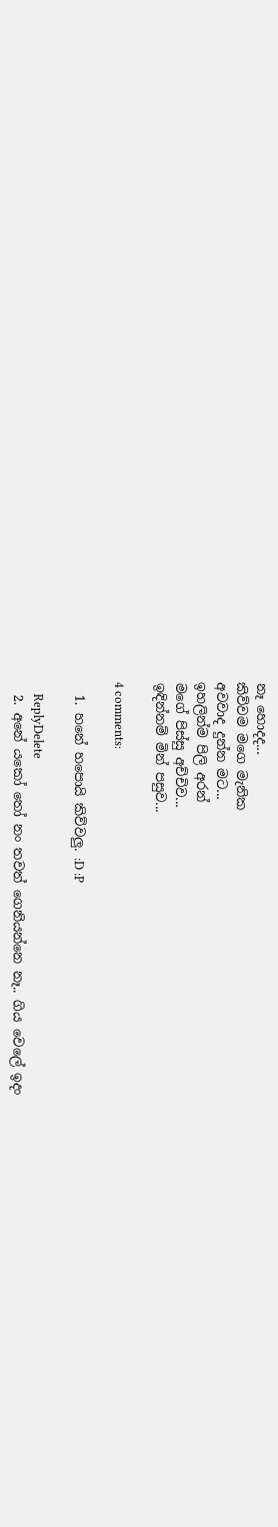නෑ හොදද...
කිව්වම මගෙ මැනික
අවවාද දුන්න මට...
ඉහලින්ම පිලි අරන්
මගේ පිස්සු අච්චිව...
ඉඳින්නම් මින් පසුව...

4 comments:

  1. හනේ හපොයි කිව්වලු. :D :P

    ReplyDelete
  2. අනේ යකෝ තෝ නං තවත් ගෙනියන්නෙ නෑ.. ගිය වෙලේ ඉදං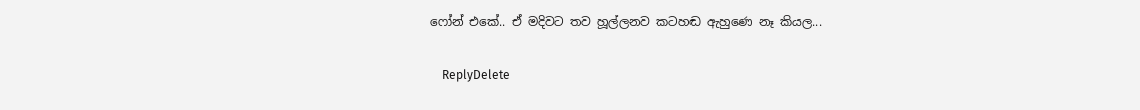ෆෝන් එකේ.. ඒ මදිවට තව හූල්ලනව කටහඬ ඇහුණෙ නෑ කියල...

    ReplyDelete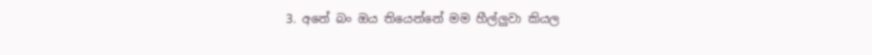3. අනේ බං ඔය තියෙන්නේ මම හීල්ලුවා කියල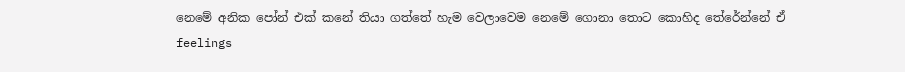නෙමේ අනික පෝන් එක් කනේ තියා ගත්තේ හැම වෙලාවෙම නෙමේ ගොනා තො‍ට කොහිද තේරේන්නේ ඒ feelings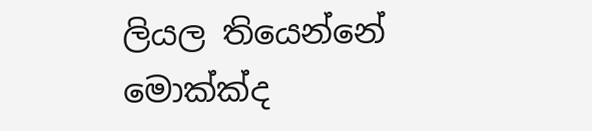ලියල තියෙන්නේ මොක්ක්ද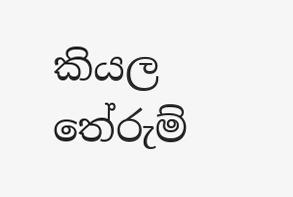කියල තේරුම්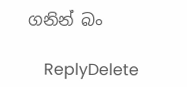ගනින් බං

    ReplyDelete